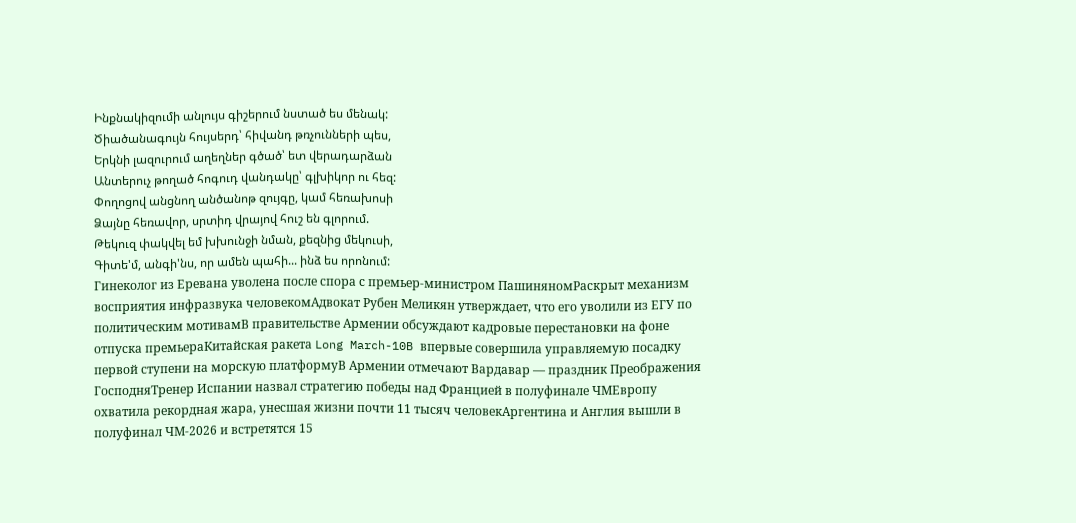Ինքնակիզումի անլույս գիշերում նստած ես մենակ:
Ծիածանագույն հույսերդ՝ հիվանդ թռչունների պես,
Երկնի լազուրում աղեղներ գծած՝ ետ վերադարձան
Անտերուչ թողած հոգուդ վանդակը՝ գլխիկոր ու հեզ:
Փողոցով անցնող անծանոթ զույգը, կամ հեռախոսի
Ձայնը հեռավոր, սրտիդ վրայով հուշ են գլորում.
Թեկուզ փակվել եմ խխունջի նման, քեզնից մեկուսի,
Գիտե'մ, անգի'նս, որ ամեն պահի... ինձ ես որոնում:
Гинеколог из Еревана уволена после спора с премьер-министром ПашиняномРаскрыт механизм восприятия инфразвука человекомАдвокат Рубен Меликян утверждает, что его уволили из ЕГУ по политическим мотивамВ правительстве Армении обсуждают кадровые перестановки на фоне отпуска премьераКитайская ракета Long March-10B впервые совершила управляемую посадку первой ступени на морскую платформуВ Армении отмечают Вардавар — праздник Преображения ГосподняТренер Испании назвал стратегию победы над Францией в полуфинале ЧМЕвропу охватила рекордная жара, унесшая жизни почти 11 тысяч человекАргентина и Англия вышли в полуфинал ЧМ-2026 и встретятся 15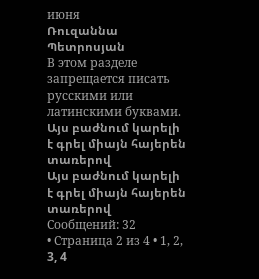июня
Ռուզաննա Պետրոսյան
В этом разделе запрещается писать русскими или латинскими буквами.
Այս բաժնում կարելի է գրել միայն հայերեն տառերով
Այս բաժնում կարելի է գրել միայն հայերեն տառերով
Сообщений: 32
• Страница 2 из 4 • 1, 2, 3, 4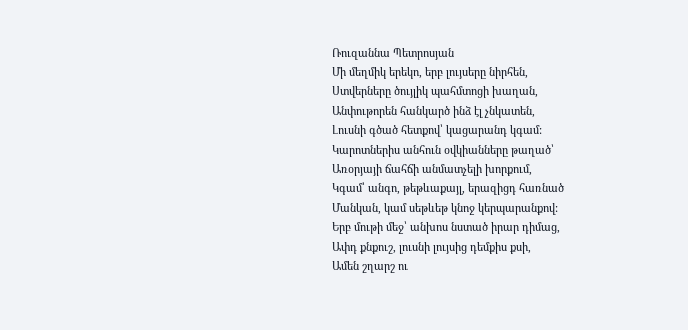Ռուզաննա Պետրոսյան
Մի մեղմիկ երեկո, երբ լույսերը նիրհեն,
Ստվերները ծույլիկ պահմտոցի խաղան,
Անփութորեն հանկարծ ինձ էլ չնկատեն,
Լուսնի գծած հետքով՝ կացարանդ կգամ:
Կարոտներիս անհուն օվկիանները թաղած՝
Առօրյայի ճահճի անմատչելի խորքում,
Կգամ՝ անգո, թեթևաքայլ, երազիցդ հառնած
Մանկան, կամ սեթևեթ կնոջ կերպարանքով:
Երբ մութի մեջ՝ անխոս նստած իրար դիմաց,
Ափդ քնքուշ, լուսնի լույսից դեմքիս քսի,
Ամեն շղարշ ու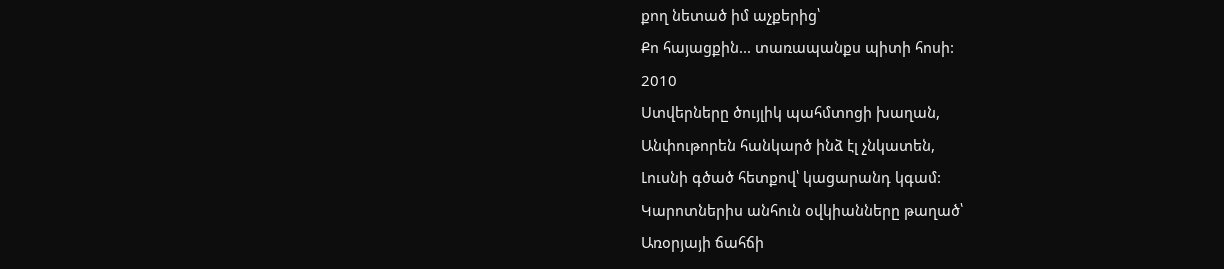քող նետած իմ աչքերից՝
Քո հայացքին... տառապանքս պիտի հոսի:
2010
Ստվերները ծույլիկ պահմտոցի խաղան,
Անփութորեն հանկարծ ինձ էլ չնկատեն,
Լուսնի գծած հետքով՝ կացարանդ կգամ:
Կարոտներիս անհուն օվկիանները թաղած՝
Առօրյայի ճահճի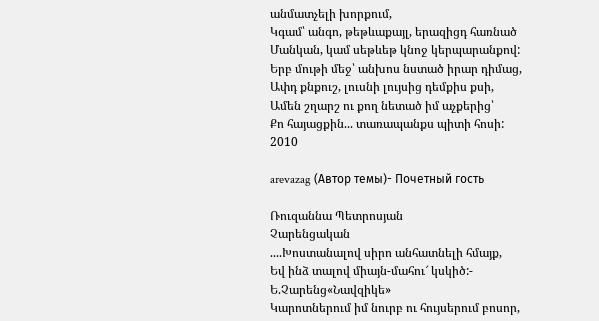անմատչելի խորքում,
Կգամ՝ անգո, թեթևաքայլ, երազիցդ հառնած
Մանկան, կամ սեթևեթ կնոջ կերպարանքով:
Երբ մութի մեջ՝ անխոս նստած իրար դիմաց,
Ափդ քնքուշ, լուսնի լույսից դեմքիս քսի,
Ամեն շղարշ ու քող նետած իմ աչքերից՝
Քո հայացքին... տառապանքս պիտի հոսի:
2010

arevazag (Автор темы)- Почетный гость

Ռուզաննա Պետրոսյան
Չարենցական
....Խոստանալով սիրո անհատնելի հմայք,
Եվ ինձ տալով միայն-մահու՜ կսկիծ:-
Ե.Չարենց«Նավզիկե»
Կարոտներում իմ նուրբ ու հույսերում բոսոր,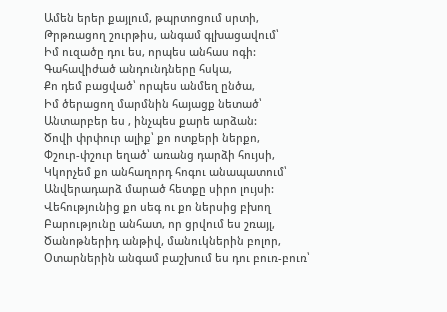Ամեն երեր քայլում, թպրտոցում սրտի,
Թրթռացող շուրթիս, անգամ գլխացավում՝
Իմ ուզածը դու ես, որպես անհաս ոգի:
Գահավիժած անդունդները հսկա,
Քո դեմ բացված՝ որպես անմեղ ընծա,
Իմ ծերացող մարմնին հայացք նետած՝
Անտարբեր ես , ինչպես քարե արձան:
Ծովի փրփուր ալիք՝ քո ոտքերի ներքո,
Փշուր-փշուր եղած՝ առանց դարձի հույսի,
Կկորչեմ քո անհաղորդ հոգու անապատում՝
Անվերադարձ մարած հետքը սիրո լույսի:
Վեհությունից քո սեգ ու քո ներսից բխող
Բարությունը անհատ, որ ցրվում ես շռայլ,
Ծանոթներիդ անթիվ, մանուկներին բոլոր,
Օտարներին անգամ բաշխում ես դու բուռ-բուռ՝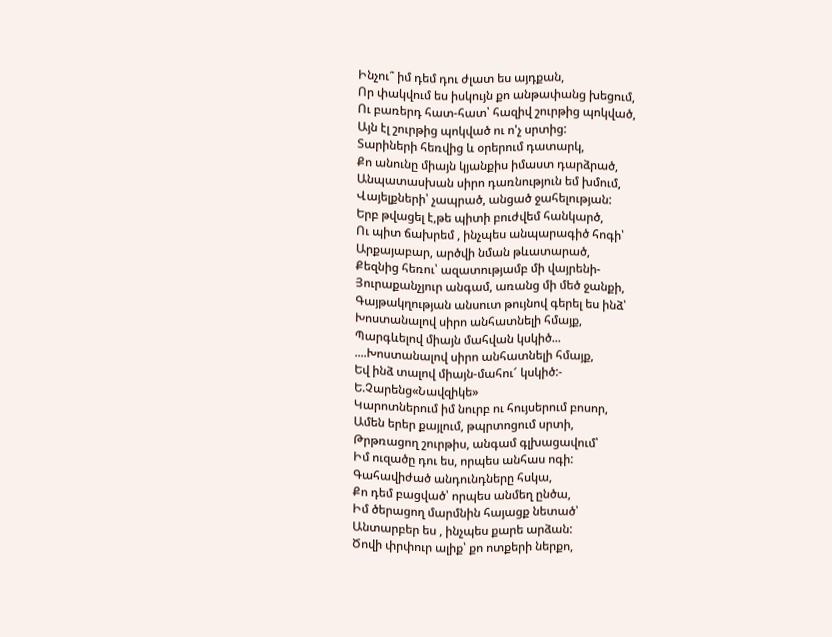Ինչու՞ իմ դեմ դու ժլատ ես այդքան,
Որ փակվում ես իսկույն քո անթափանց խեցում,
Ու բառերդ հատ-հատ՝ հազիվ շուրթից պոկված,
Այն էլ շուրթից պոկված ու ո'չ սրտից:
Տարիների հեռվից և օրերում դատարկ,
Քո անունը միայն կյանքիս իմաստ դարձրած,
Անպատասխան սիրո դառնություն եմ խմում,
Վայելքների՝ չապրած, անցած ջահելության:
Երբ թվացել է,թե պիտի բուժվեմ հանկարծ,
Ու պիտ ճախրեմ , ինչպես անպարագիծ հոգի՝
Արքայաբար, արծվի նման թևատարած,
Քեզնից հեռու՝ ազատությամբ մի վայրենի-
Յուրաքանչյուր անգամ, առանց մի մեծ ջանքի,
Գայթակղության անսուտ թույնով գերել ես ինձ՝
Խոստանալով սիրո անհատնելի հմայք,
Պարգևելով միայն մահվան կսկիծ...
....Խոստանալով սիրո անհատնելի հմայք,
Եվ ինձ տալով միայն-մահու՜ կսկիծ:-
Ե.Չարենց«Նավզիկե»
Կարոտներում իմ նուրբ ու հույսերում բոսոր,
Ամեն երեր քայլում, թպրտոցում սրտի,
Թրթռացող շուրթիս, անգամ գլխացավում՝
Իմ ուզածը դու ես, որպես անհաս ոգի:
Գահավիժած անդունդները հսկա,
Քո դեմ բացված՝ որպես անմեղ ընծա,
Իմ ծերացող մարմնին հայացք նետած՝
Անտարբեր ես , ինչպես քարե արձան:
Ծովի փրփուր ալիք՝ քո ոտքերի ներքո,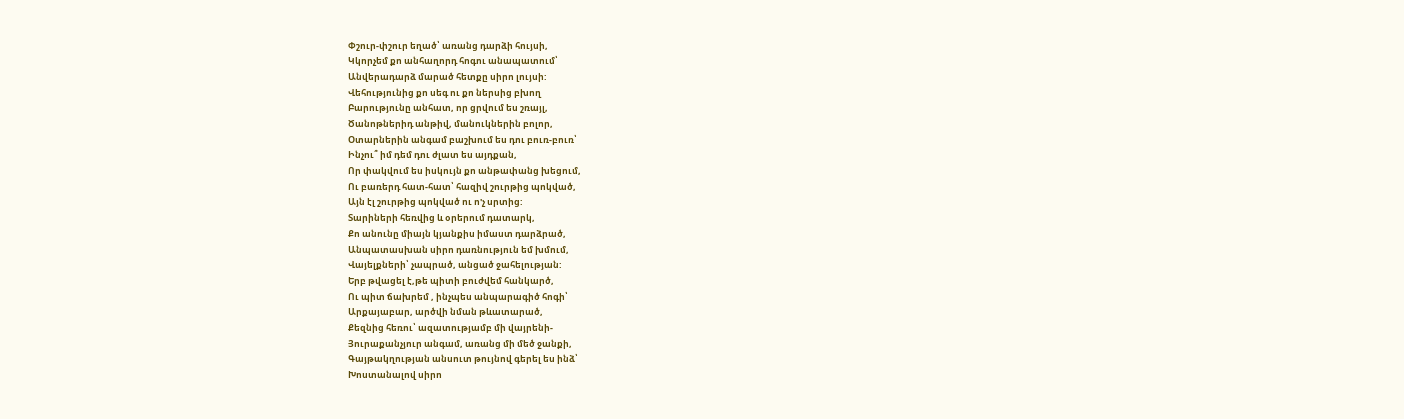Փշուր-փշուր եղած՝ առանց դարձի հույսի,
Կկորչեմ քո անհաղորդ հոգու անապատում՝
Անվերադարձ մարած հետքը սիրո լույսի:
Վեհությունից քո սեգ ու քո ներսից բխող
Բարությունը անհատ, որ ցրվում ես շռայլ,
Ծանոթներիդ անթիվ, մանուկներին բոլոր,
Օտարներին անգամ բաշխում ես դու բուռ-բուռ՝
Ինչու՞ իմ դեմ դու ժլատ ես այդքան,
Որ փակվում ես իսկույն քո անթափանց խեցում,
Ու բառերդ հատ-հատ՝ հազիվ շուրթից պոկված,
Այն էլ շուրթից պոկված ու ո'չ սրտից:
Տարիների հեռվից և օրերում դատարկ,
Քո անունը միայն կյանքիս իմաստ դարձրած,
Անպատասխան սիրո դառնություն եմ խմում,
Վայելքների՝ չապրած, անցած ջահելության:
Երբ թվացել է,թե պիտի բուժվեմ հանկարծ,
Ու պիտ ճախրեմ , ինչպես անպարագիծ հոգի՝
Արքայաբար, արծվի նման թևատարած,
Քեզնից հեռու՝ ազատությամբ մի վայրենի-
Յուրաքանչյուր անգամ, առանց մի մեծ ջանքի,
Գայթակղության անսուտ թույնով գերել ես ինձ՝
Խոստանալով սիրո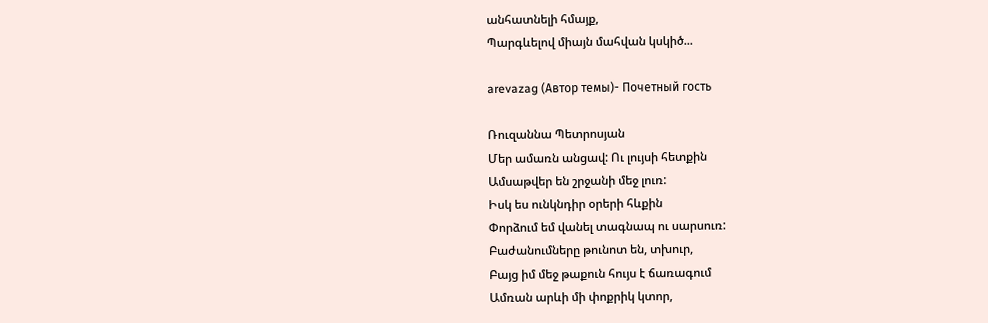անհատնելի հմայք,
Պարգևելով միայն մահվան կսկիծ...

arevazag (Автор темы)- Почетный гость

Ռուզաննա Պետրոսյան
Մեր ամառն անցավ: Ու լույսի հետքին
Ամսաթվեր են շրջանի մեջ լուռ:
Իսկ ես ունկնդիր օրերի հևքին
Փորձում եմ վանել տագնապ ու սարսուռ:
Բաժանումները թունոտ են, տխուր,
Բայց իմ մեջ թաքուն հույս է ճառագում
Ամռան արևի մի փոքրիկ կտոր,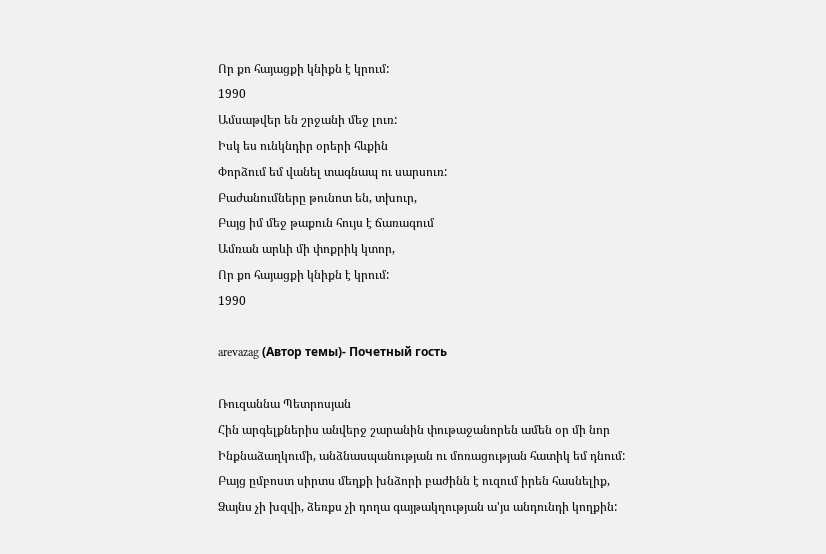Որ քո հայացքի կնիքն է կրում:
1990
Ամսաթվեր են շրջանի մեջ լուռ:
Իսկ ես ունկնդիր օրերի հևքին
Փորձում եմ վանել տագնապ ու սարսուռ:
Բաժանումները թունոտ են, տխուր,
Բայց իմ մեջ թաքուն հույս է ճառագում
Ամռան արևի մի փոքրիկ կտոր,
Որ քո հայացքի կնիքն է կրում:
1990

arevazag (Автор темы)- Почетный гость

Ռուզաննա Պետրոսյան
Հին արգելքներիս անվերջ շարանին փութաջանորեն ամեն օր մի նոր
Ինքնաձաղկումի, անձնասպանության ու մոռացության հատիկ եմ դնում:
Բայց ըմբոստ սիրտս մեղքի խնձորի բաժինն է ուզում իրեն հասնելիք,
Ձայնս չի խզվի, ձեռքս չի դողա գայթակղության ա'յս անդունդի կողքին: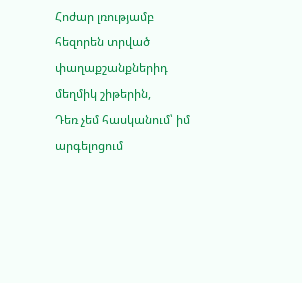Հոժար լռությամբ հեզորեն տրված փաղաքշանքներիդ մեղմիկ շիթերին,
Դեռ չեմ հասկանում՝ իմ արգելոցում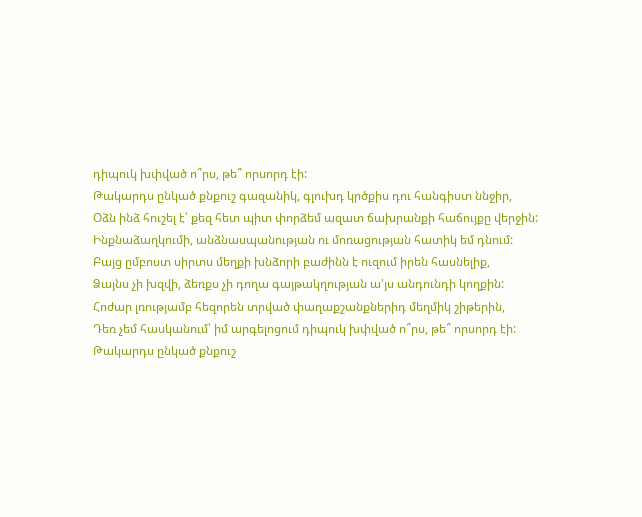դիպուկ խփված ո՞րս, թե՞ որսորդ էի:
Թակարդս ընկած քնքուշ գազանիկ, գլուխդ կրծքիս դու հանգիստ ննջիր,
Օձն ինձ հուշել է՝ քեզ հետ պիտ փորձեմ ազատ ճախրանքի հաճույքը վերջին:
Ինքնաձաղկումի, անձնասպանության ու մոռացության հատիկ եմ դնում:
Բայց ըմբոստ սիրտս մեղքի խնձորի բաժինն է ուզում իրեն հասնելիք,
Ձայնս չի խզվի, ձեռքս չի դողա գայթակղության ա'յս անդունդի կողքին:
Հոժար լռությամբ հեզորեն տրված փաղաքշանքներիդ մեղմիկ շիթերին,
Դեռ չեմ հասկանում՝ իմ արգելոցում դիպուկ խփված ո՞րս, թե՞ որսորդ էի:
Թակարդս ընկած քնքուշ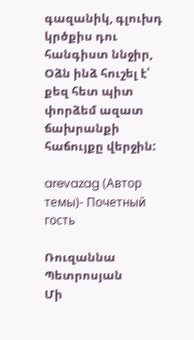գազանիկ, գլուխդ կրծքիս դու հանգիստ ննջիր,
Օձն ինձ հուշել է՝ քեզ հետ պիտ փորձեմ ազատ ճախրանքի հաճույքը վերջին:

arevazag (Автор темы)- Почетный гость

Ռուզաննա Պետրոսյան
Մի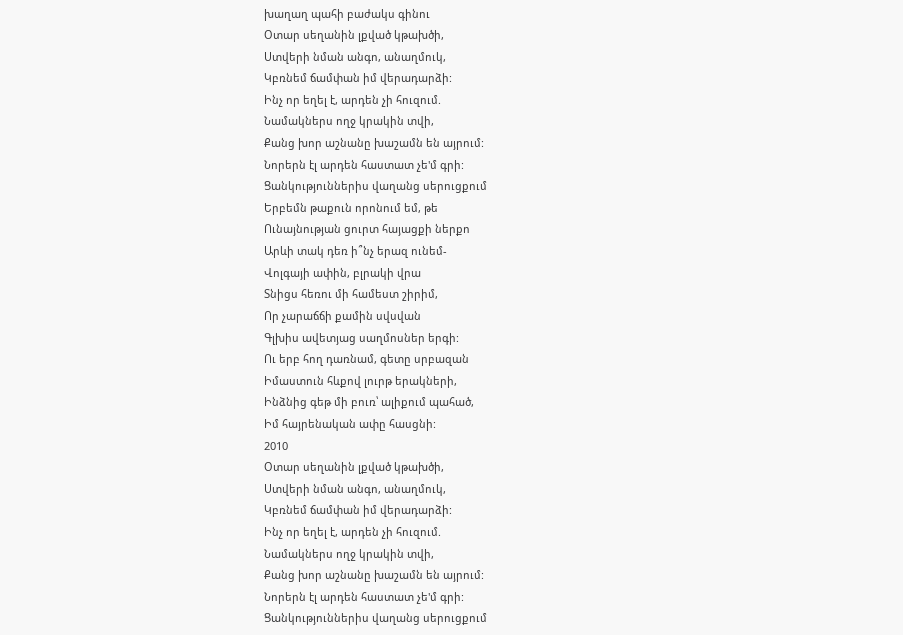խաղաղ պահի բաժակս գինու
Օտար սեղանին լքված կթախծի,
Ստվերի նման անգո, անաղմուկ,
Կբռնեմ ճամփան իմ վերադարձի:
Ինչ որ եղել է, արդեն չի հուզում.
Նամակներս ողջ կրակին տվի,
Քանց խոր աշնանը խաշամն են այրում:
Նորերն էլ արդեն հաստատ չե'մ գրի:
Ցանկություններիս վաղանց սերուցքում
Երբեմն թաքուն որոնում եմ, թե
Ունայնության ցուրտ հայացքի ներքո
Արևի տակ դեռ ի՞նչ երազ ունեմ-
Վոլգայի ափին, բլրակի վրա
Տնիցս հեռու մի համեստ շիրիմ,
Որ չարաճճի քամին սվսվան
Գլխիս ավետյաց սաղմոսներ երգի:
Ու երբ հող դառնամ, գետը սրբազան
Իմաստուն հևքով լուրթ երակների,
Ինձնից գեթ մի բուռ՝ ալիքում պահած,
Իմ հայրենական ափը հասցնի:
2010
Օտար սեղանին լքված կթախծի,
Ստվերի նման անգո, անաղմուկ,
Կբռնեմ ճամփան իմ վերադարձի:
Ինչ որ եղել է, արդեն չի հուզում.
Նամակներս ողջ կրակին տվի,
Քանց խոր աշնանը խաշամն են այրում:
Նորերն էլ արդեն հաստատ չե'մ գրի:
Ցանկություններիս վաղանց սերուցքում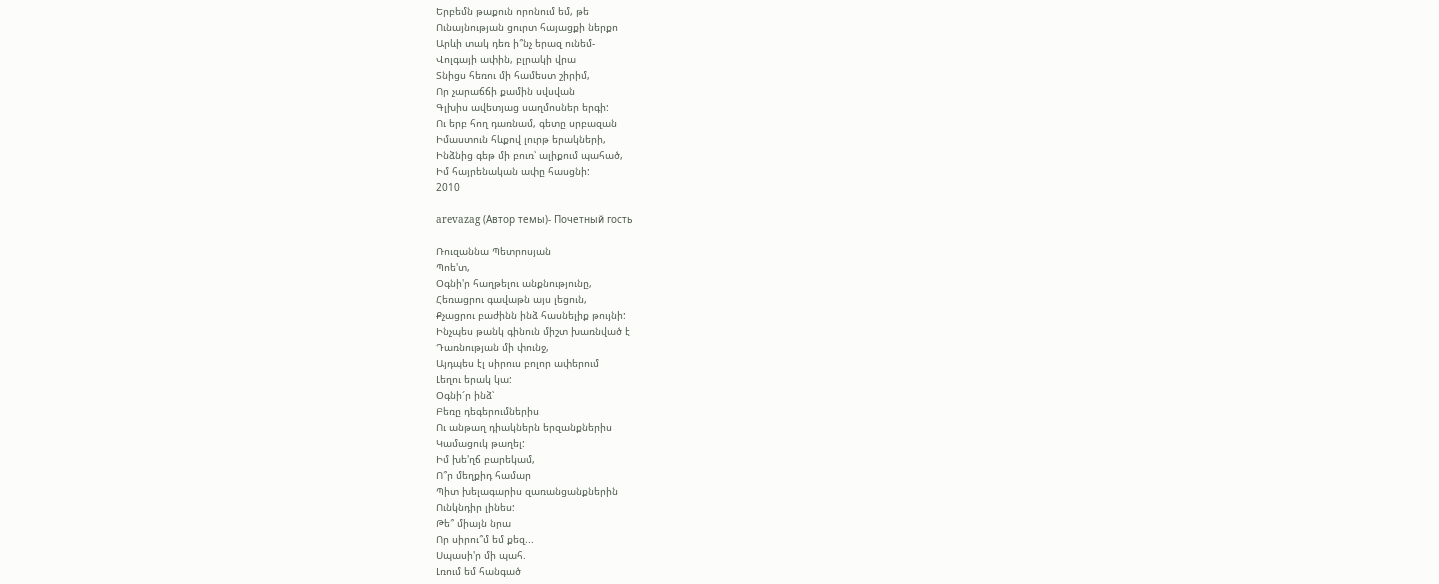Երբեմն թաքուն որոնում եմ, թե
Ունայնության ցուրտ հայացքի ներքո
Արևի տակ դեռ ի՞նչ երազ ունեմ-
Վոլգայի ափին, բլրակի վրա
Տնիցս հեռու մի համեստ շիրիմ,
Որ չարաճճի քամին սվսվան
Գլխիս ավետյաց սաղմոսներ երգի:
Ու երբ հող դառնամ, գետը սրբազան
Իմաստուն հևքով լուրթ երակների,
Ինձնից գեթ մի բուռ՝ ալիքում պահած,
Իմ հայրենական ափը հասցնի:
2010

arevazag (Автор темы)- Почетный гость

Ռուզաննա Պետրոսյան
Պոե'տ,
Օգնի'ր հաղթելու անքնությունը,
Հեռացրու գավաթն այս լեցուն,
Քչացրու բաժինն ինձ հասնելիք թույնի:
Ինչպես թանկ գինուն միշտ խառնված է
Դառնության մի փունջ,
Այդպես էլ սիրուս բոլոր ափերում
Լեղու երակ կա:
Օգնի՜ր ինձ՝
Բեռը դեգերումներիս
Ու անթաղ դիակներն երզանքներիս
Կամացուկ թաղել:
Իմ խե'ղճ բարեկամ,
Ո՞ր մեղքիդ համար
Պիտ խելագարիս զառանցանքներին
Ունկնդիր լինես:
Թե՞ միայն նրա
Որ սիրու՞մ եմ քեզ...
Սպասի'ր մի պահ.
Լռում եմ հանգած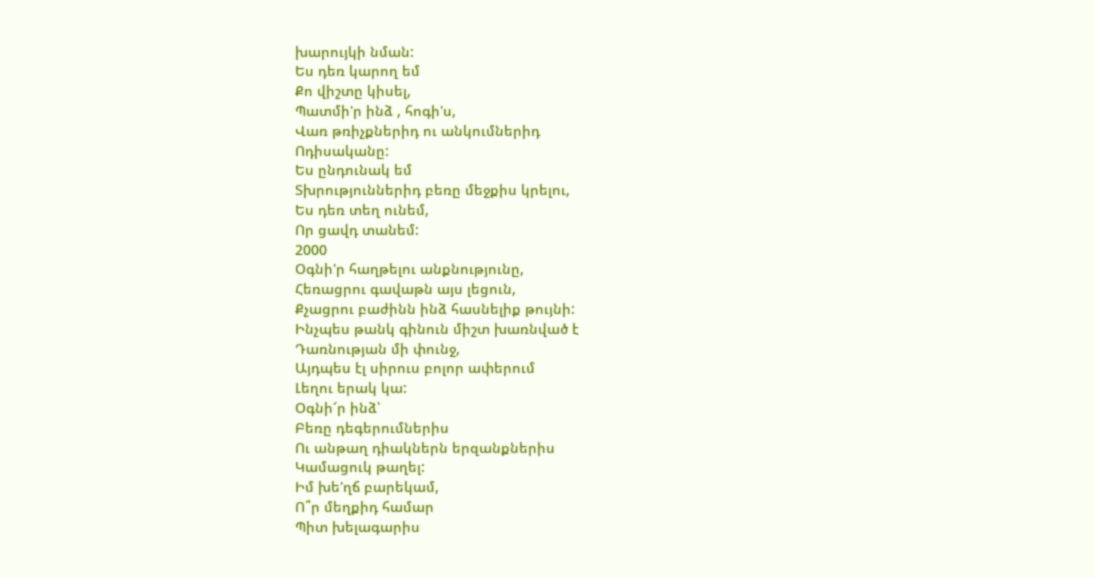խարույկի նման:
Ես դեռ կարող եմ
Քո վիշտը կիսել,
Պատմի'ր ինձ , հոգի'ս,
Վառ թռիչքներիդ ու անկումներիդ
Ոդիսականը:
Ես ընդունակ եմ
Տխրություններիդ բեռը մեջքիս կրելու,
Ես դեռ տեղ ունեմ,
Որ ցավդ տանեմ:
2000
Օգնի'ր հաղթելու անքնությունը,
Հեռացրու գավաթն այս լեցուն,
Քչացրու բաժինն ինձ հասնելիք թույնի:
Ինչպես թանկ գինուն միշտ խառնված է
Դառնության մի փունջ,
Այդպես էլ սիրուս բոլոր ափերում
Լեղու երակ կա:
Օգնի՜ր ինձ՝
Բեռը դեգերումներիս
Ու անթաղ դիակներն երզանքներիս
Կամացուկ թաղել:
Իմ խե'ղճ բարեկամ,
Ո՞ր մեղքիդ համար
Պիտ խելագարիս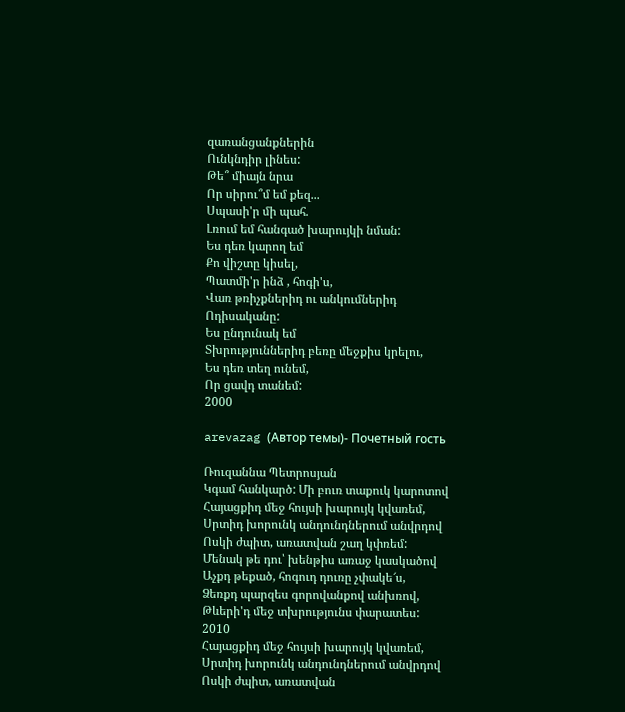զառանցանքներին
Ունկնդիր լինես:
Թե՞ միայն նրա
Որ սիրու՞մ եմ քեզ...
Սպասի'ր մի պահ.
Լռում եմ հանգած խարույկի նման:
Ես դեռ կարող եմ
Քո վիշտը կիսել,
Պատմի'ր ինձ , հոգի'ս,
Վառ թռիչքներիդ ու անկումներիդ
Ոդիսականը:
Ես ընդունակ եմ
Տխրություններիդ բեռը մեջքիս կրելու,
Ես դեռ տեղ ունեմ,
Որ ցավդ տանեմ:
2000

arevazag (Автор темы)- Почетный гость

Ռուզաննա Պետրոսյան
Կգամ հանկարծ: Մի բուռ տաքուկ կարոտով
Հայացքիդ մեջ հույսի խարույկ կվառեմ,
Սրտիդ խորունկ անդունդներում անվրդով
Ոսկի ժպիտ, առատվան շաղ կփռեմ:
Մենակ թե դու՝ խենթիս առաջ կասկածով
Աչքդ թեքած, հոգուդ դուռը չփակե՜ս,
Ձեռքդ պարզես գորովանքով անխռով,
Թևերի'դ մեջ տխրությունս փարատես:
2010
Հայացքիդ մեջ հույսի խարույկ կվառեմ,
Սրտիդ խորունկ անդունդներում անվրդով
Ոսկի ժպիտ, առատվան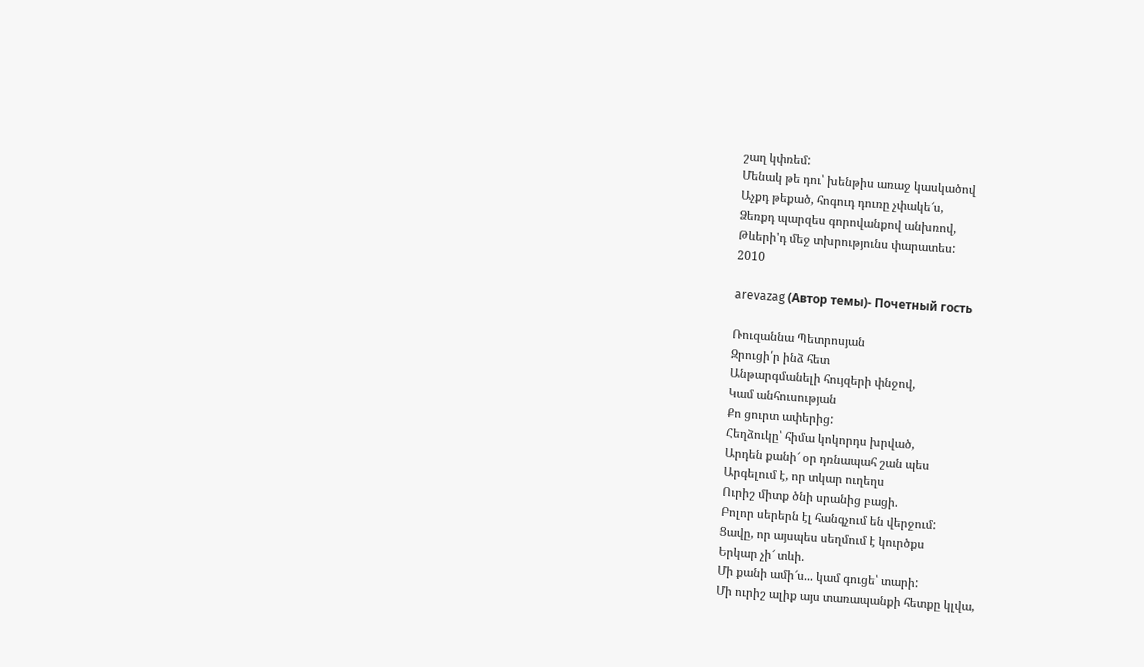շաղ կփռեմ:
Մենակ թե դու՝ խենթիս առաջ կասկածով
Աչքդ թեքած, հոգուդ դուռը չփակե՜ս,
Ձեռքդ պարզես գորովանքով անխռով,
Թևերի'դ մեջ տխրությունս փարատես:
2010

arevazag (Автор темы)- Почетный гость

Ռուզաննա Պետրոսյան
Զրուցի՛ր ինձ հետ
Անթարգմանելի հույզերի փնջով,
Կամ անհուսության
Քո ցուրտ ափերից:
Հեղձուկը՝ հիմա կոկորդս խրված,
Արդեն քանի՜ օր դռնապահ շան պես
Արգելում է, որ տկար ուղեղս
Ուրիշ միտք ծնի սրանից բացի.
Բոլոր սերերն էլ հանգչում են վերջում:
Ցավը, որ այսպես սեղմում է կուրծքս
Երկար չի՜ տևի.
Մի քանի ամի՜ս... կամ գուցե՝ տարի:
Մի ուրիշ ալիք այս տառապանքի հետքը կլվա,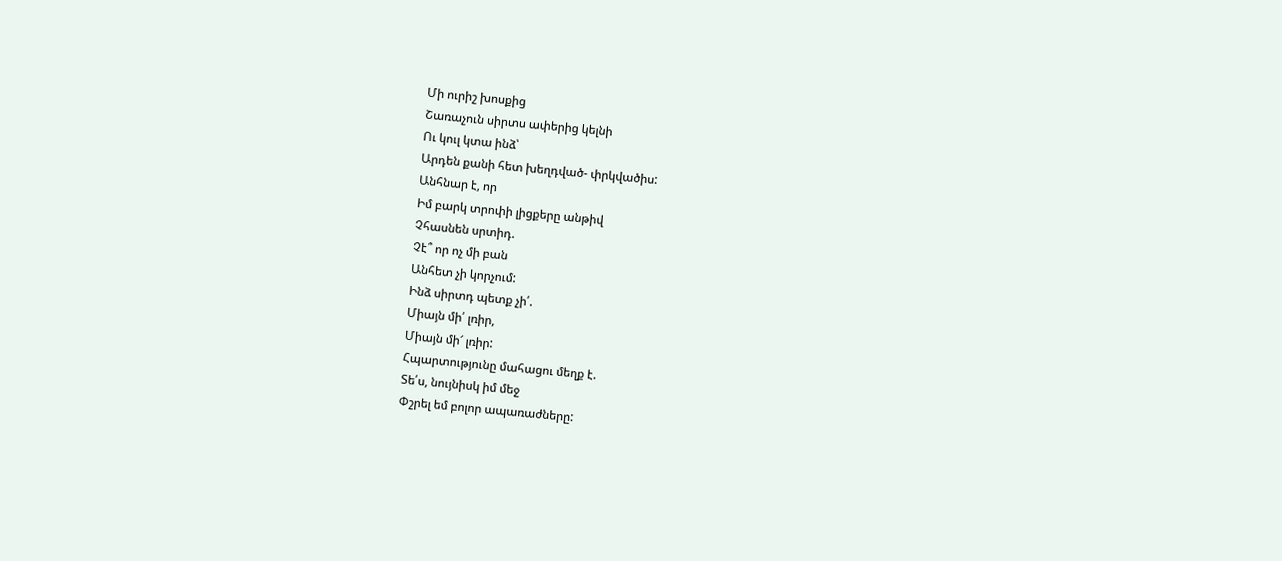Մի ուրիշ խոսքից
Շառաչուն սիրտս ափերից կելնի
Ու կուլ կտա ինձ՝
Արդեն քանի հետ խեղդված- փրկվածիս:
Անհնար է, որ
Իմ բարկ տրոփի լիցքերը անթիվ
Չհասնեն սրտիդ.
Չէ՞ որ ոչ մի բան
Անհետ չի կորչում:
Ինձ սիրտդ պետք չի՛.
Միայն մի՛ լռիր,
Միայն մի՜ լռիր:
Հպարտությունը մահացու մեղք է.
Տե՛ս, նույնիսկ իմ մեջ
Փշրել եմ բոլոր ապառաժները: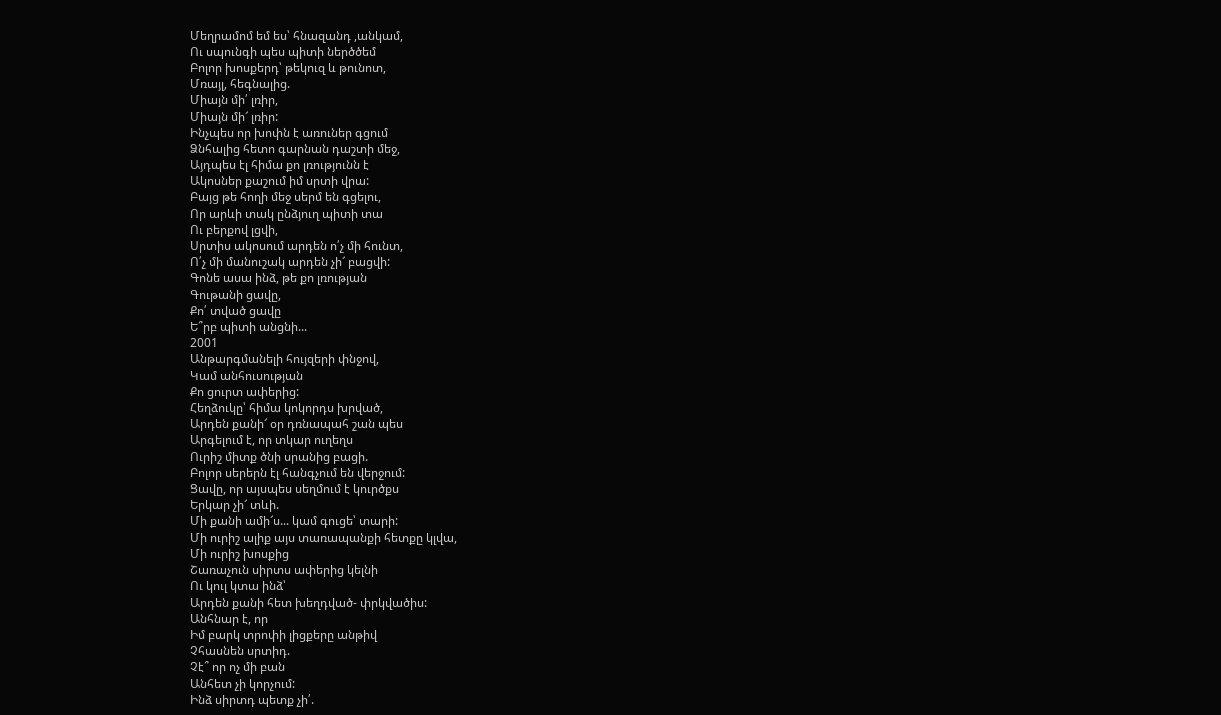Մեղրամոմ եմ ես՝ հնազանդ ,անկամ,
Ու սպունգի պես պիտի ներծծեմ
Բոլոր խոսքերդ՝ թեկուզ և թունոտ,
Մռայլ, հեգնալից.
Միայն մի՛ լռիր,
Միայն մի՜ լռիր:
Ինչպես որ խոփն է առուներ գցում
Ձնհալից հետո գարնան դաշտի մեջ,
Այդպես էլ հիմա քո լռությունն է
Ակոսներ քաշում իմ սրտի վրա:
Բայց թե հողի մեջ սերմ են գցելու,
Որ արևի տակ ընձյուղ պիտի տա
Ու բերքով լցվի,
Սրտիս ակոսում արդեն ո՛չ մի հունտ,
Ո՛չ մի մանուշակ արդեն չի՜ բացվի:
Գոնե ասա ինձ, թե քո լռության
Գութանի ցավը,
Քո՛ տված ցավը
Ե՞րբ պիտի անցնի...
2001
Անթարգմանելի հույզերի փնջով,
Կամ անհուսության
Քո ցուրտ ափերից:
Հեղձուկը՝ հիմա կոկորդս խրված,
Արդեն քանի՜ օր դռնապահ շան պես
Արգելում է, որ տկար ուղեղս
Ուրիշ միտք ծնի սրանից բացի.
Բոլոր սերերն էլ հանգչում են վերջում:
Ցավը, որ այսպես սեղմում է կուրծքս
Երկար չի՜ տևի.
Մի քանի ամի՜ս... կամ գուցե՝ տարի:
Մի ուրիշ ալիք այս տառապանքի հետքը կլվա,
Մի ուրիշ խոսքից
Շառաչուն սիրտս ափերից կելնի
Ու կուլ կտա ինձ՝
Արդեն քանի հետ խեղդված- փրկվածիս:
Անհնար է, որ
Իմ բարկ տրոփի լիցքերը անթիվ
Չհասնեն սրտիդ.
Չէ՞ որ ոչ մի բան
Անհետ չի կորչում:
Ինձ սիրտդ պետք չի՛.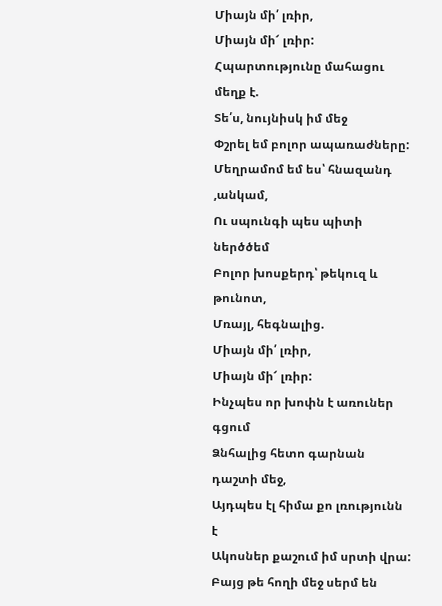Միայն մի՛ լռիր,
Միայն մի՜ լռիր:
Հպարտությունը մահացու մեղք է.
Տե՛ս, նույնիսկ իմ մեջ
Փշրել եմ բոլոր ապառաժները:
Մեղրամոմ եմ ես՝ հնազանդ ,անկամ,
Ու սպունգի պես պիտի ներծծեմ
Բոլոր խոսքերդ՝ թեկուզ և թունոտ,
Մռայլ, հեգնալից.
Միայն մի՛ լռիր,
Միայն մի՜ լռիր:
Ինչպես որ խոփն է առուներ գցում
Ձնհալից հետո գարնան դաշտի մեջ,
Այդպես էլ հիմա քո լռությունն է
Ակոսներ քաշում իմ սրտի վրա:
Բայց թե հողի մեջ սերմ են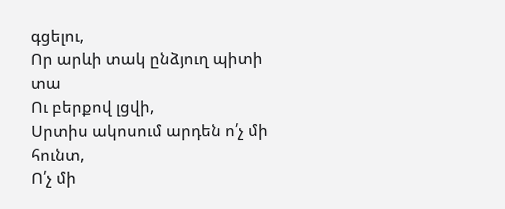գցելու,
Որ արևի տակ ընձյուղ պիտի տա
Ու բերքով լցվի,
Սրտիս ակոսում արդեն ո՛չ մի հունտ,
Ո՛չ մի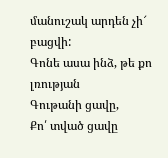մանուշակ արդեն չի՜ բացվի:
Գոնե ասա ինձ, թե քո լռության
Գութանի ցավը,
Քո՛ տված ցավը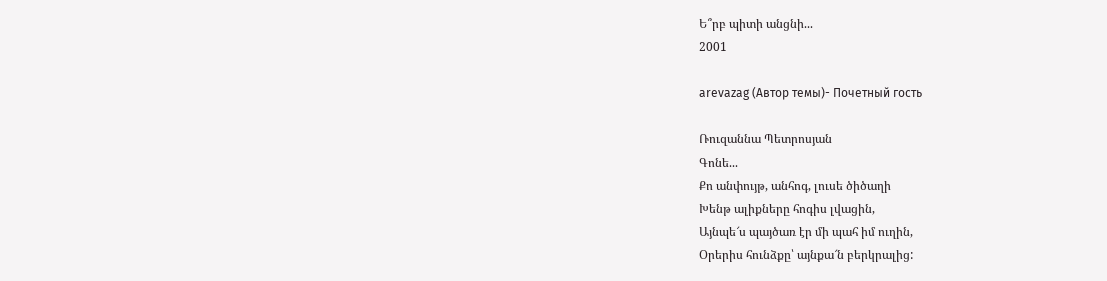Ե՞րբ պիտի անցնի...
2001

arevazag (Автор темы)- Почетный гость

Ռուզաննա Պետրոսյան
Գոնե...
Քո անփույթ, անհոգ, լուսե ծիծաղի
Խենթ ալիքները հոգիս լվացին,
Այնպե՜ս պայծառ էր մի պահ իմ ուղին,
Օրերիս հունձքը՝ այնքա՜ն բերկրալից: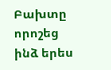Բախտը որոշեց ինձ երես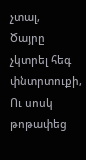չտալ,
Ծայրը չկտրել հեգ փնտրտուքի,
Ու սոսկ թոթափեց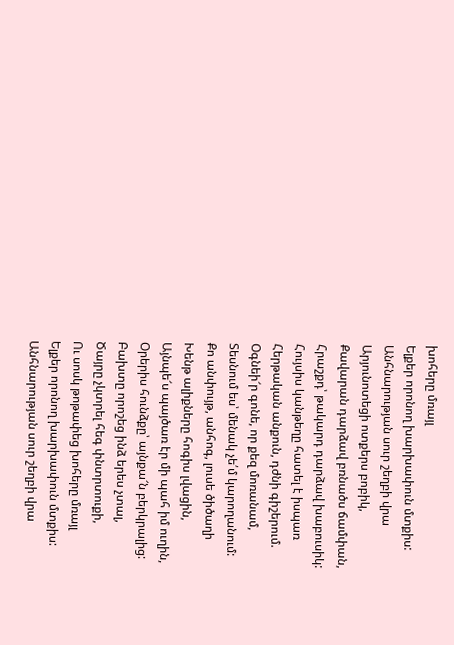խոհերը մռայլ
Ելքեր որոնող խարխափուն մտքիս:
Անհնարության սուր շեղբի վրա
Արյունոտեցի ոտքերս բոբիկ,
Քավարան դարձավ բռնածս ճամփան,
Հրաշքդ՝ թակարդ դարձավ խաբուսիկ:
Հույսիս կանթեղը հատել է իսպառ
Հերթական անքուն, դժնի գիշերում.
Օգնեի՜ր գոնե, որ քեզ մոռանամ,
Տեսնում ես՝ մենակ չե՛մ կարողանում:
Քո անփույթ, անհոգ, լուսե ծիծաղի
Խենթ ալիքները հոգիս լվացին,
Այնպե՜ս պայծառ էր մի պահ իմ ուղին,
Օրերիս հունձքը՝ այնքա՜ն բերկրալից:
Բախտը որոշեց ինձ երես չտալ,
Ծայրը չկտրել հեգ փնտրտուքի,
Ու սոսկ թոթափեց խոհերը մռայլ
Ելքեր որոնող խարխափուն մտքիս:
Անհնարության սուր շեղբի վրա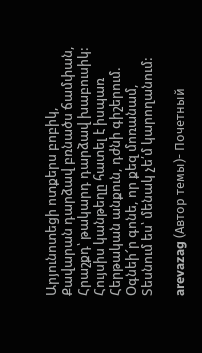Արյունոտեցի ոտքերս բոբիկ,
Քավարան դարձավ բռնածս ճամփան,
Հրաշքդ՝ թակարդ դարձավ խաբուսիկ:
Հույսիս կանթեղը հատել է իսպառ
Հերթական անքուն, դժնի գիշերում.
Օգնեի՜ր գոնե, որ քեզ մոռանամ,
Տեսնում ես՝ մենակ չե՛մ կարողանում:

arevazag (Автор темы)- Почетный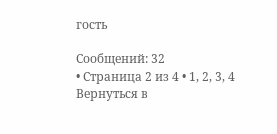гость

Сообщений: 32
• Страница 2 из 4 • 1, 2, 3, 4
Вернуться в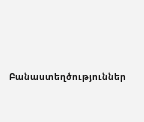Բանաստեղծություններ